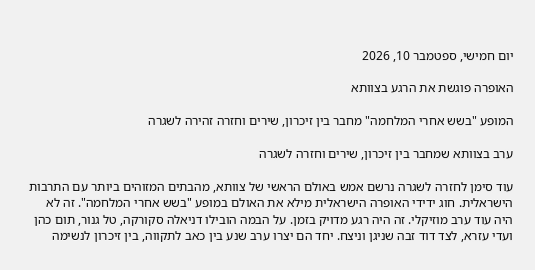יום חמישי, ספטמבר 10, 2026

האופרה פוגשת את הרגע בצוותא

המופע "בשש אחרי המלחמה" מחבר בין זיכרון, שירים וחזרה זהירה לשגרה

ערב בצוותא שמחבר בין זיכרון, שירים וחזרה לשגרה

עוד סימן לחזרה לשגרה נרשם אמש באולם הראשי של צוותא, מהבתים המזוהים ביותר עם התרבות הישראלית. חוג ידידי האופרה הישראלית מילא את האולם במופע "בשש אחרי המלחמה". זה לא היה עוד ערב מוזיקלי. זה היה רגע מדויק בזמן. על הבמה הובילו דניאלה סקורקה, טל גנור, תום כהן ועדי עזרא, לצד דוד זבה שניגן וניצח. יחד הם יצרו ערב שנע בין כאב לתקווה, בין זיכרון לנשימה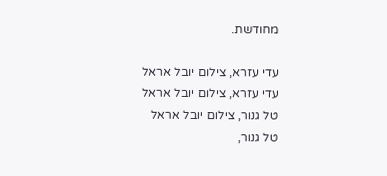מחודשת.

עדי עזרא, צילום יובל אראל
עדי עזרא, צילום יובל אראל
טל גנור, צילום יובל אראל
טל גנור,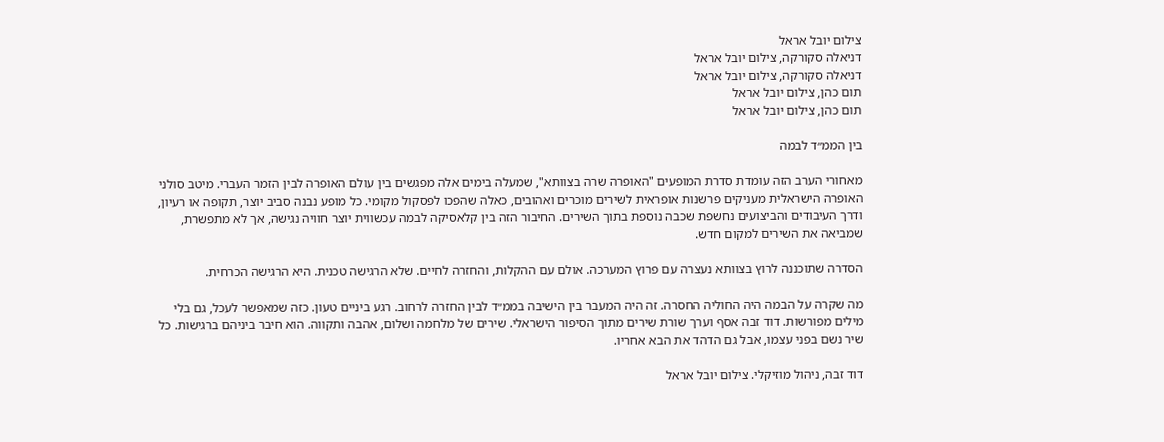צילום יובל אראל
דניאלה סקורקה, צילום יובל אראל
דניאלה סקורקה, צילום יובל אראל
תום כהן, צילום יובל אראל
תום כהן, צילום יובל אראל

בין הממ״ד לבמה

מאחורי הערב הזה עומדת סדרת המופעים "האופרה שרה בצוותא", שמעלה בימים אלה מפגשים בין עולם האופרה לבין הזמר העברי. מיטב סולני האופרה הישראלית מעניקים פרשנות אופראית לשירים מוכרים ואהובים, כאלה שהפכו לפסקול מקומי. כל מופע נבנה סביב יוצר, תקופה או רעיון, ודרך העיבודים והביצועים נחשפת שכבה נוספת בתוך השירים. החיבור הזה בין קלאסיקה לבמה עכשווית יוצר חוויה נגישה, אך לא מתפשרת, שמביאה את השירים למקום חדש.

הסדרה שתוכננה לרוץ בצוותא נעצרה עם פרוץ המערכה. אולם עם ההקלות, והחזרה לחיים. שלא הרגישה טכנית. היא הרגישה הכרחית.

מה שקרה על הבמה היה החוליה החסרה. זה היה המעבר בין הישיבה בממ״ד לבין החזרה לרחוב. רגע ביניים טעון. כזה שמאפשר לעכל, גם בלי מילים מפורשות. דוד זבה אסף וערך שורת שירים מתוך הסיפור הישראלי. שירים של מלחמה ושלום, אהבה ותקווה. הוא חיבר ביניהם ברגישות. כל שיר נשם בפני עצמו, אבל גם הדהד את הבא אחריו.

דוד זבה, ניהול מוזיקלי. צילום יובל אראל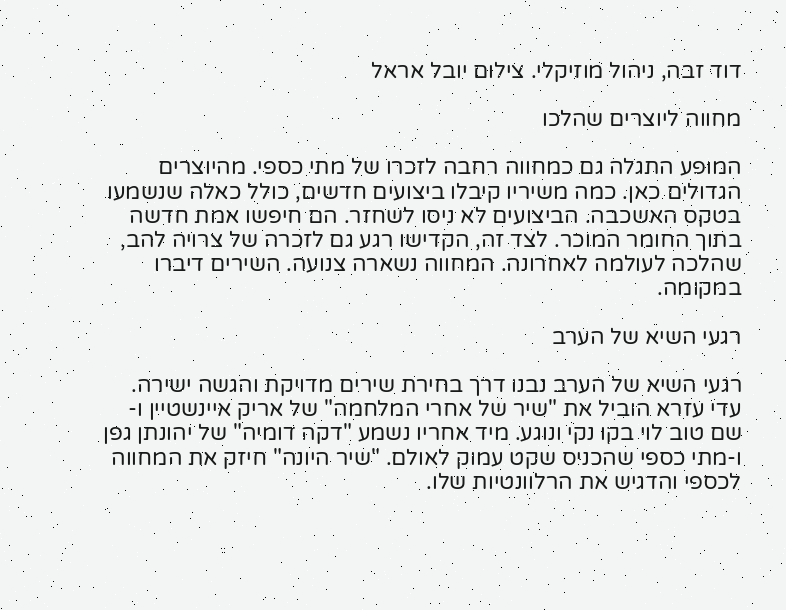דוד זבה, ניהול מוזיקלי. צילום יובל אראל

מחווה ליוצרים שהלכו

המופע התגלה גם כמחווה רחבה לזכרו של מתי כספי. מהיוצרים הגדולים כאן. כמה משיריו קיבלו ביצועים חדשים, כולל כאלה שנשמעו בטקס האשכבה. הביצועים לא ניסו לשחזר. הם חיפשו אמת חדשה בתוך החומר המוכר. לצד זה, הקדישו רגע גם לזכרה של צרויה להב, שהלכה לעולמה לאחרונה. המחווה נשארה צנועה. השירים דיברו במקומה.

רגעי השיא של הערב

רגעי השיא של הערב נבנו דרך בחירת שירים מדויקת והגשה ישירה. עדי עזרא הוביל את "שיר של אחרי המלחמה" של אריק איינשטיין ו-שם טוב לוי בקו נקי ונוגע. מיד אחריו נשמע "דקה דומיה" של יהונתן גפן ו-מתי כספי שהכניס שקט עמוק לאולם. "שיר היונה" חיזק את המחווה לכספי והדגיש את הרלוונטיות שלו.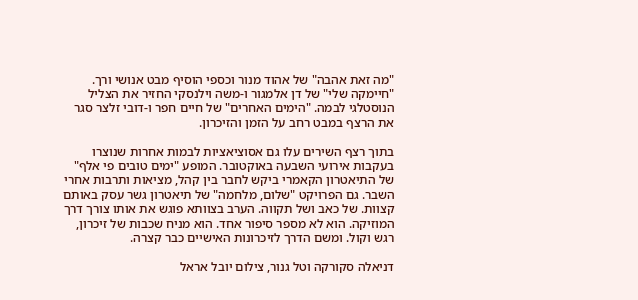"מה זאת אהבה" של אהוד מנור וכספי הוסיף מבט אנושי ורך. "חיימקה שלי" של דן אלמגור ו-משה וילנסקי החזיר את הצליל הנוסטלגי לבמה. "הימים האחרים" של חיים חפר ו-דובי זלצר סגר את הרצף במבט רחב על הזמן והזיכרון.

בתוך רצף השירים עלו גם אסוציאציות לבמות אחרות שנוצרו בעקבות אירועי השבעה באוקטובר. המופע "ימים טובים פי אלף" של התיאטרון הקאמרי ביקש לחבר בין קהל, מציאות ותרבות אחרי השבר. גם הפרויקט "שלום, מלחמה" של תיאטרון גשר עסק באותם קצוות. של כאב ושל תקווה. הערב בצוותא פוגש את אותו צורך דרך המוזיקה. הוא לא מספר סיפור אחד. הוא מניח שכבות של זיכרון, רגש וקול. ומשם הדרך לזיכרונות האישיים כבר קצרה.

דניאלה סקורקה וטל גנור, צילום יובל אראל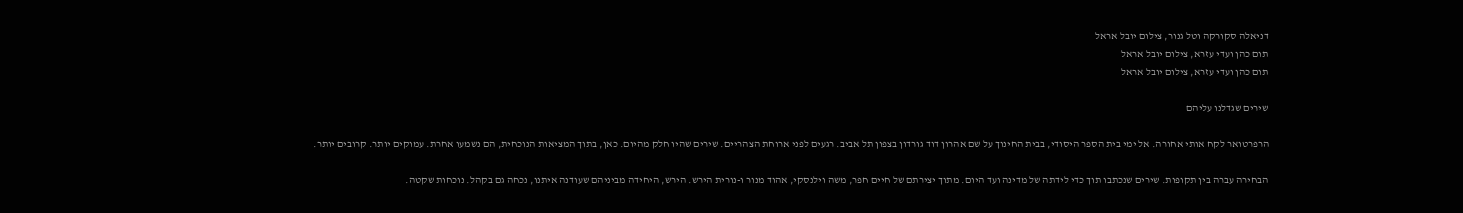דניאלה סקורקה וטל גנור, צילום יובל אראל
תום כהן ועדי עזרא, צילום יובל אראל
תום כהן ועדי עזרא, צילום יובל אראל

שירים שגדלנו עליהם

הרפרטואר לקח אותי אחורה. אל ימי בית הספר היסודי, בבית החינוך על שם אהרון דוד גורדון בצפון תל אביב. רגעים לפני ארוחת הצהריים. שירים שהיו חלק מהיום. כאן, בתוך המציאות הנוכחית, הם נשמעו אחרת. עמוקים יותר. קרובים יותר.

הבחירה עברה בין תקופות. שירים שנכתבו תוך כדי לידתה של מדינה ועד היום. מתוך יצירתם של חיים חפר, משה וילנסקי, אהוד מנור ו-נורית הירש. הירש, היחידה מביניהם שעודנה איתנו, נכחה גם בקהל. נוכחות שקטה.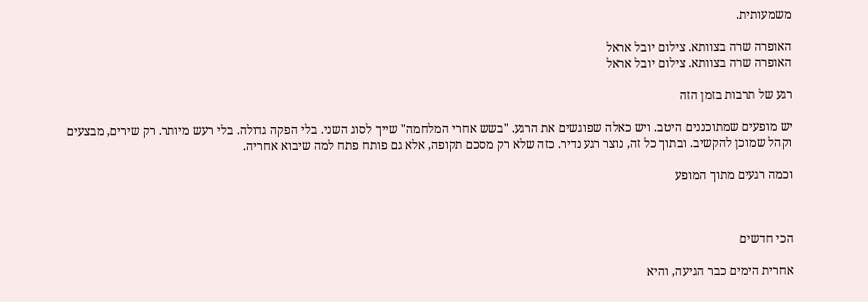משמעותית.

האופרה שרה בצוותא. צילום יובל אראל
האופרה שרה בצוותא. צילום יובל אראל

רגע של תרבות בזמן הזה

יש מופעים שמתוכננים היטב. ויש כאלה שפוגשים את הרגע. "בשש אחרי המלחמה" שייך לסוג השני. בלי הפקה גדולה. בלי רעש מיותר. רק שירים, מבצעים וקהל שמוכן להקשיב. ובתוך כל זה, נוצר רגע נדיר. כזה שלא רק מסכם תקופה, אלא גם פותח פתח למה שיבוא אחריה.

וכמה רגעים מתוך המופע



הכי חדשים

אחרית הימים כבר הגיעה, והיא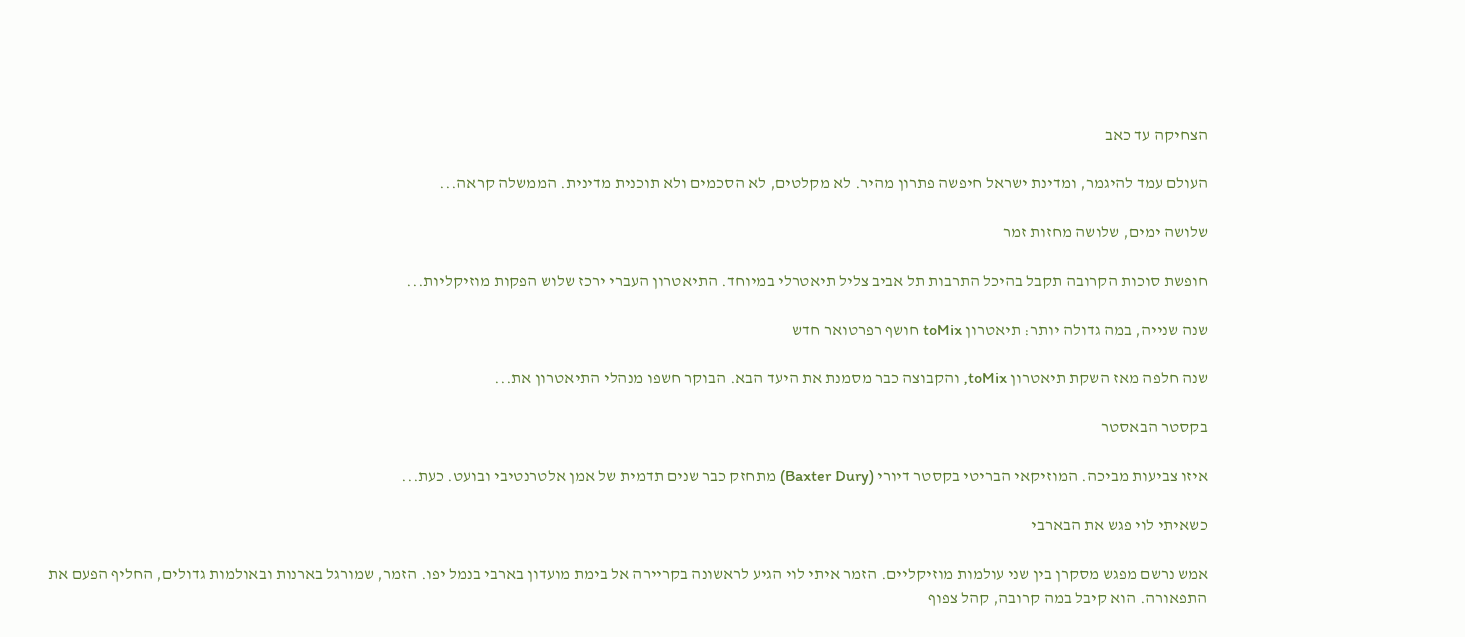הצחיקה עד כאב

העולם עמד להיגמר, ומדינת ישראל חיפשה פתרון מהיר. לא מקלטים, לא הסכמים ולא תוכנית מדינית. הממשלה קראה...

שלושה ימים, שלושה מחזות זמר

חופשת סוכות הקרובה תקבל בהיכל התרבות תל אביב צליל תיאטרלי במיוחד. התיאטרון העברי ירכז שלוש הפקות מוזיקליות...

שנה שנייה, במה גדולה יותר: תיאטרון toMix חושף רפרטואר חדש

שנה חלפה מאז השקת תיאטרון toMix, והקבוצה כבר מסמנת את היעד הבא. הבוקר חשפו מנהלי התיאטרון את...

בקסטר הבאסטר

איזו צביעות מביכה. המוזיקאי הבריטי בקסטר דיורי (Baxter Dury) מתחזק כבר שנים תדמית של אמן אלטרנטיבי ובועט. כעת...

כשאיתי לוי פגש את הבארבי

אמש נרשם מפגש מסקרן בין שני עולמות מוזיקליים. הזמר איתי לוי הגיע לראשונה בקריירה אל בימת מועדון בארבי בנמל יפו. הזמר, שמורגל בארנות ובאולמות גדולים, החליף הפעם את התפאורה. הוא קיבל במה קרובה, קהל צפוף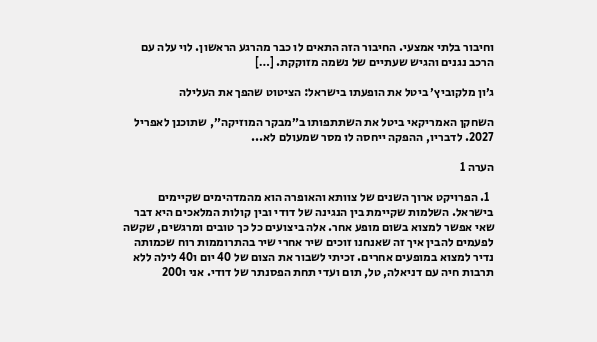וחיבור בלתי אמצעי. החיבור הזה התאים לו כבר מהרגע הראשון. לוי עלה עם הרכב נגנים והגיש שעתיים של נשמה מזוקקת. […]

ג׳ון מלקוביץ׳ ביטל את הופעתו בישראל: הציטוט שהפך את העלילה

השחקן האמריקאי ביטל את השתתפותו ב״מבקר המוזיקה״, שתוכנן לאפריל 2027. לדבריו, ההפקה ייחסה לו מסר שמעולם לא...

הערה 1

  1. הפרויקט ארוך השנים של צוותא והאופרה הוא מהמדהימים שקיימים בישראל. השלמות שקיימת בין הנגינה של דודי ובין קולות המלאכים היא דבר שאי אפשר למצוא בשום מופע אחר. אלה ביצועים כל כך טובים ומרגשים, שקשה לפעמים להבין איך זה שאנחנו זוכים שיר אחרי שיר בהתרוממות רוח שכמותה נדיר למצוא במופעים אחרים. זכיתי לשבור את הצום של 40 יום ו40 לילה ללא תרבות חיה עם דניאלה, טל, תום ועדי תחת הפסנתר של דודי. אני ו200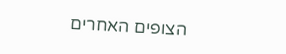הצופים האחרים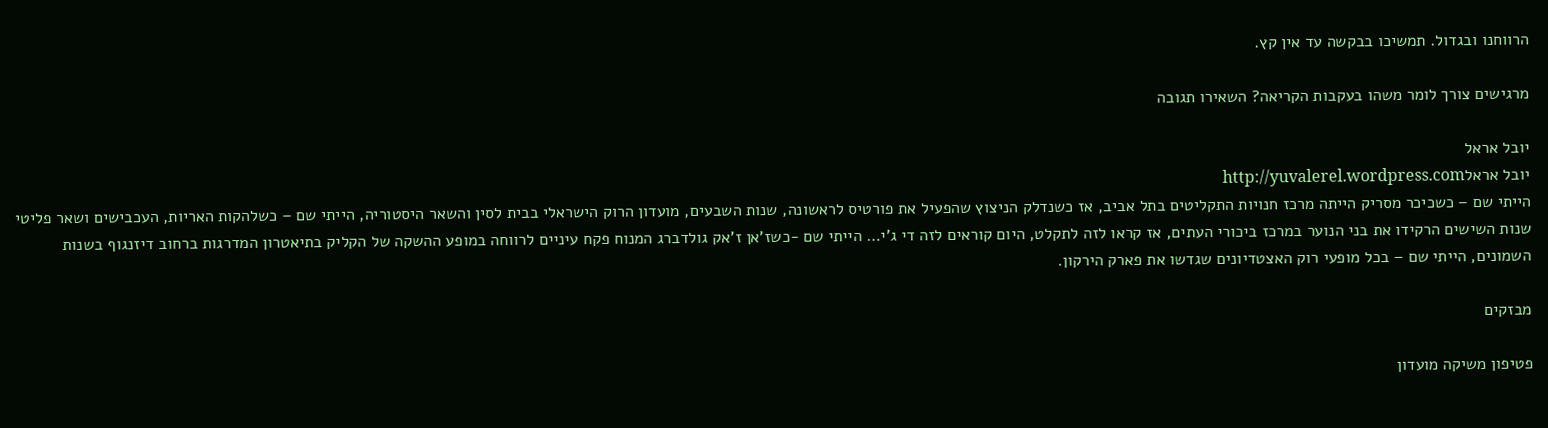הרווחנו ובגדול. תמשיכו בבקשה עד אין קץ.

מרגישים צורך לומר משהו בעקבות הקריאה? השאירו תגובה

יובל אראל
יובל אראלhttp://yuvalerel.wordpress.com
הייתי שם – כשכיכר מסריק הייתה מרכז חנויות התקליטים בתל אביב, אז כשנדלק הניצוץ שהפעיל את פורטיס לראשונה, שנות השבעים, מועדון הרוק הישראלי בבית לסין והשאר היסטוריה, הייתי שם – כשלהקות האריות, העכבישים ושאר פליטי שנות השישים הרקידו את בני הנוער במרכז ביכורי העתים, אז קראו לזה לתקלט, היום קוראים לזה די ג'י… הייתי שם -כשז'אן ז'אק גולדברג המנוח פקח עיניים לרווחה במופע ההשקה של הקליק בתיאטרון המדרגות ברחוב דיזנגוף בשנות השמונים, הייתי שם – בכל מופעי רוק האצטדיונים שגדשו את פארק הירקון.

מבזקים

פטיפון משיקה מועדון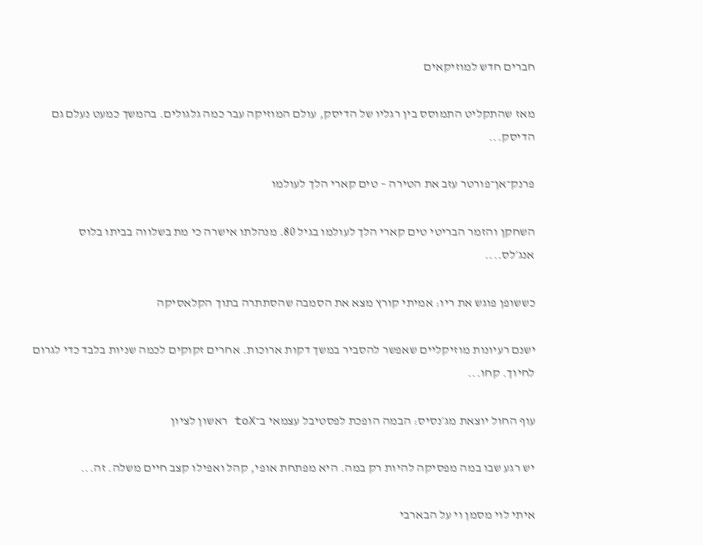חברים חדש למוזיקאים

מאז שהתקליט התמוסס בין רגליו של הדיסק, עולם המוזיקה עבר כמה גלגולים. בהמשך כמעט נעלם גם הדיסק...

פרנק־אן־פורטר עזב את הטירה – טים קארי הלך לעולמו

השחקן והזמר הבריטי טים קארי הלך לעולמו בגיל 80. מנהלתו אישרה כי מת בשלווה בביתו בלוס אנג׳לס....

כששופן פוגש את ריו: אמיתי קורץ מצא את הסמבה שהסתתרה בתוך הקלאסיקה

ישנם רעיונות מוזיקליים שאפשר להסביר במשך דקות ארוכות. אחרים זקוקים לכמה שניות בלבד כדי לגרום לחיוך. קחו...

עוף החול יוצאת מג׳נסיס: הבמה הופכת לפסטיבל עצמאי ב־toX ראשון לציון

יש רגע שבו במה מפסיקה להיות רק במה. היא מפתחת אופי, קהל ואפילו קצב חיים משלה. זה...

איתי לוי מסמן וי על הבארבי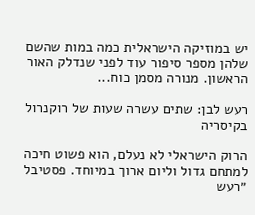יש במוזיקה הישראלית כמה במות שהשם שלהן מספר סיפור עוד לפני שנדלק האור הראשון. מנורה מסמן כוח...

רעש לבן: שתים עשרה שעות של רוקנרול בקיסריה

הרוק הישראלי לא נעלם, הוא פשוט חיכה למתחם גדול וליום ארוך במיוחד. פסטיבל ״רעש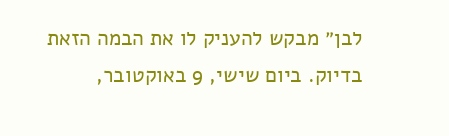לבן״ מבקש להעניק לו את הבמה הזאת בדיוק. ביום שישי, 9 באוקטובר,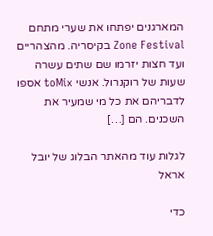המארגנים יפתחו את שערי מתחם Zone Festival בקיסריה. מהצהריים ועד חצות יזרמו שם שתים עשרה שעות של רוקנרול. אנשי toMix אספו לדבריהם את כל מי שמעיר את השכנים. הם […]

לגלות עוד מהאתר הבלוג של יובל אראל

כדי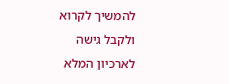להמשיך לקרוא ולקבל גישה לארכיון המלא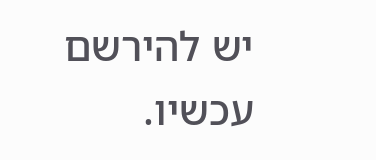יש להירשם עכשיו.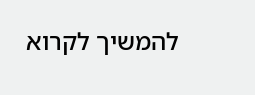להמשיך לקרוא